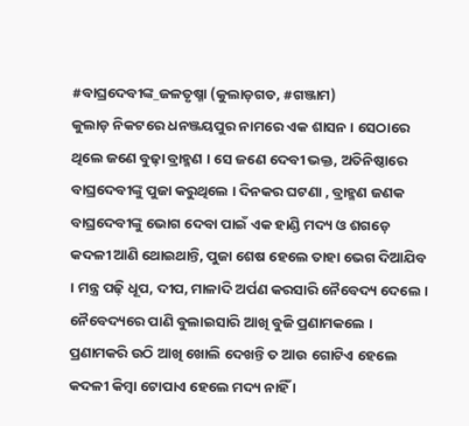#ବାଘ୍ରଦେବୀଙ୍କ_ଜଳତୃଷ୍ମା (କୁଲାଡ଼ଗଡ, #ଗଞ୍ଜାମ)
କୁଲାଡ଼ ନିକଟରେ ଧନଞ୍ଜୟପୁର ନାମରେ ଏକ ଶାସନ । ସେଠାରେ ଥିଲେ ଜଣେ ବୁଢ଼ା ବ୍ରାହ୍ମଣ । ସେ ଜଣେ ଦେବୀ ଭକ୍ତ, ଅତିନିଷ୍ଠାରେ ବାଘ୍ରଦେବୀଙ୍କୁ ପୁଜା କରୁଥିଲେ । ଦିନକର ଘଟଣା , ବ୍ରାହ୍ମଣ ଜଣକ ବାଘ୍ରଦେବୀଙ୍କୁ ଭୋଗ ଦେବା ପାଇଁ ଏକ ହାଣ୍ଡି ମଦ୍ୟ ଓ ଶଗଡ଼େ କଦଳୀ ଆଣି ଥୋଇଥାନ୍ତି, ପୁଜା ଶେଷ ହେଲେ ତାହା ଭେଗ ଦିଆଯିବ । ମନ୍ତ୍ର ପଢ଼ି ଧୂପ, ଦୀପ, ମାଳାଦି ଅର୍ପଣ କରସାରି ନୈବେଦ୍ୟ ଦେଲେ । ନୈବେଦ୍ୟରେ ପାଣି ବୁଲାଇସାରି ଆଖି ବୁଜି ପ୍ରଣାମକଲେ । ପ୍ରଣାମକରି ଉଠି ଆଖି ଖୋଲି ଦେଖନ୍ତି ତ ଆଉ ଗୋଟିଏ ହେଲେ କଦଳୀ କିମ୍ବା ଟୋପାଏ ହେଲେ ମଦ୍ୟ ନାହିଁ ।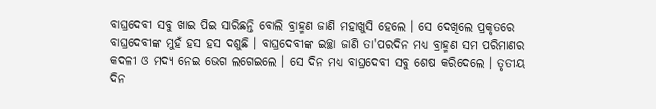ବାଘ୍ରଦେବୀ ସବୁ ଖାଇ ପିଇ ସାରିଛନ୍ତି ବୋଲି ବ୍ରାହ୍ମଣ ଜାଣି ମହାଖୁସି ହେଲେ । ସେ ଦେଖିଲେ ପ୍ରକୃତରେ ବାଘ୍ରଦେବୀଙ୍କ ମୁହଁ ହସ ହସ ଦଶୁଛି । ବାଘ୍ରଦେବୀଙ୍କ ଇଚ୍ଛା ଜାଣି ତା'ପରଦିନ ମଧ୍ୟ ବ୍ରାହ୍ମଣ ସମ ପରିମାଣର କଦଳୀ ଓ ମଦ୍ୟ ନେଇ ଭେଗ ଲଗେଇଲେ । ସେ ଦିନ ମଧ୍ୟ ବାଘ୍ରଦେବୀ ସବୁ ଶେଷ କରିଦେଲେ । ତୃତୀୟ ଦିନ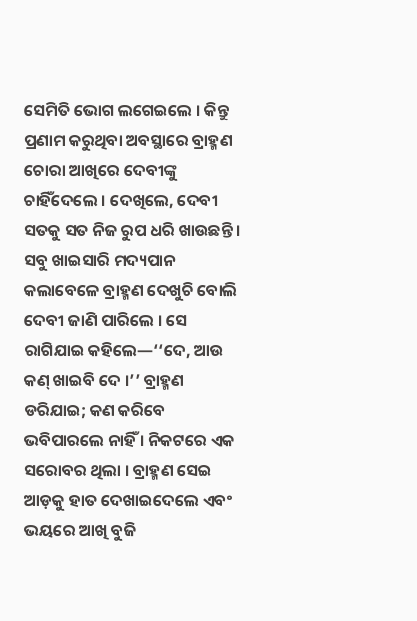ସେମିତି ଭୋଗ ଲଗେଇଲେ । କିନ୍ତୁ ପ୍ରଣାମ କରୁଥିବା ଅବସ୍ଥାରେ ବ୍ରାହ୍ମଣ ଚୋରା ଆଖିରେ ଦେବୀଙ୍କୁ ଚାହିଁଦେଲେ । ଦେଖିଲେ, ଦେବୀ ସତକୁ ସତ ନିଜ ରୁପ ଧରି ଖାଉଛନ୍ତି । ସବୁ ଖାଇସାରି ମଦ୍ୟପାନ କଲାବେଳେ ବ୍ରାହ୍ମଣ ଦେଖୁଚି ବୋଲି ଦେବୀ ଜାଣି ପାରିଲେ । ସେ ରାଗିଯାଇ କହିଲେ—‘‘ଦେ, ଆଉ କଣ୍ ଖାଇବି ଦେ ।’’ ବ୍ରାହ୍ମଣ ଡରିଯାଇ; କଣ କରିବେ ଭବିପାରଲେ ନାହିଁ । ନିକଟରେ ଏକ ସରୋବର ଥିଲା । ବ୍ରାହ୍ମଣ ସେଇ ଆଡ଼କୁ ହାତ ଦେଖାଇଦେଲେ ଏବଂ ଭୟରେ ଆଖି ବୁଜି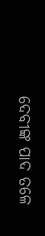ଦେବୀଙ୍କ ପାଦ ତଳେ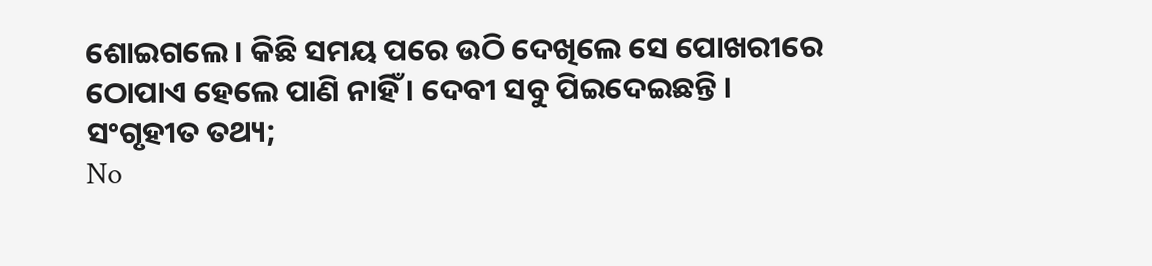ଶୋଇଗଲେ । କିଛି ସମୟ ପରେ ଉଠି ଦେଖିଲେ ସେ ପୋଖରୀରେ ଠୋପାଏ ହେଲେ ପାଣି ନାହିଁ । ଦେବୀ ସବୁ ପିଇଦେଇଛନ୍ତି ।
ସଂଗୃହୀତ ତଥ୍ୟ;
No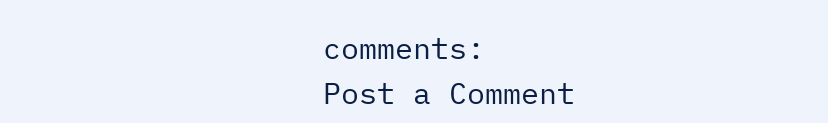comments:
Post a Comment